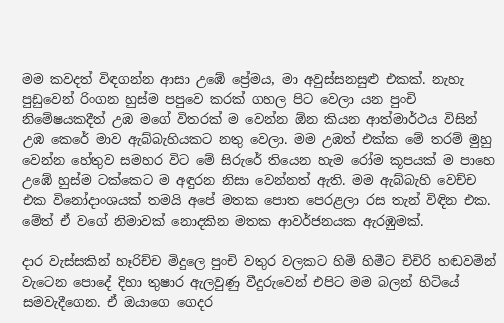මම කවදත් විඳගන්න ආසා උඹේ ප්‍රේමය, මා අවුස්සනසුළු එකක්. නැහැ පුඩුවෙන් රිංගන හුස්ම පපුවෙ කරක් ගහල පිට වෙලා යන පුංචි නිමේෂයකදීත් උඹ මගේ විතරක් ම වෙන්න ඕන කියන ආත්මාර්ථය විසින් උඹ කෙරේ මාව ඇබ්බැහියකට නතු වෙලා. මම උඹත් එක්ක මේ තරම් මුහු වෙන්න හේතුව සමහර විට මේ සිරුරේ තියෙන හැම රෝම කූපයක් ම පාහෙ උඹේ හුස්ම ටක්කෙට ම අඳුරන නිසා වෙන්නත් ඇති. මම ඇබ්බැහි වෙච්ච එක විනෝදාංශයක් තමයි අපේ මතක පොත පෙරළලා රස තැන් විඳින එක. මේත් ඒ වගේ නිමාවක් නොදකින මතක ආවර්ජනයක ඇරඹුමක්.

දාර වැස්සකින් හෑරිච්ච මිදුලෙ පුංචි වතුර වලකට හිමි හිමීට චිචිරි හඬවමින් වැටෙන පොදේ දිහා තුෂාර ඇලවුණු වීදුරුවෙන් එපිට මම බලන් හිටියේ සමවැදීගෙන. ඒ ඔයාගෙ ගෙදර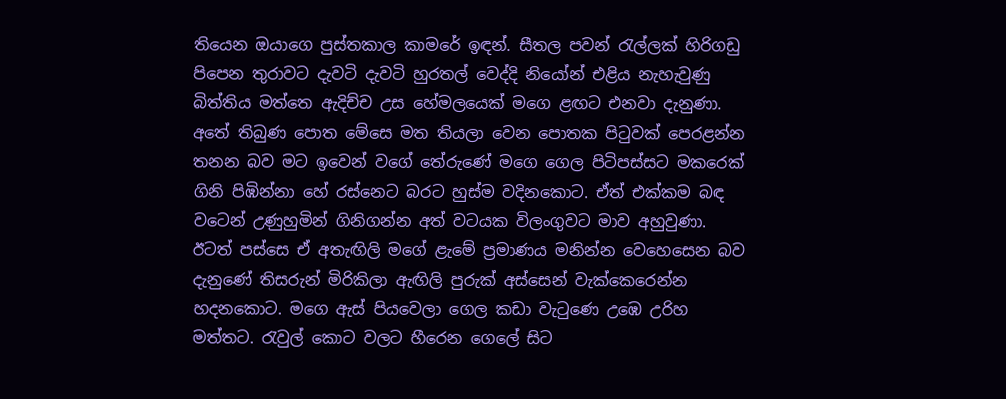තියෙන ඔයාගෙ පුස්තකාල කාමරේ ඉඳන්. සීතල පවන් රැල්ලක් හිරිගඩු පිපෙන තුරාවට දැවටි දැවටි හුරතල් වෙද්දි නියෝන් එළිය නැහැවුණු බිත්තිය මත්තෙ ඇදිච්ච උස හේමලයෙක් මගෙ ළඟට එනවා දැනුණා. අතේ තිබුණ පොත මේසෙ මත තියලා වෙන පොතක පිටුවක් පෙරළන්න තනන බව මට ඉවෙන් වගේ තේරුණේ මගෙ ගෙල පිටිපස්සට මකරෙක් ගිනි පිඹින්නා හේ රස්නෙට බරට හුස්ම වදිනකොට. ඒත් එක්කම බඳ වටෙන් උණුහුමින් ගිනිගන්න අත් වටයක විලංගුවට මාව අහුවුණා. ඊටත් පස්සෙ ඒ අතැඟිලි මගේ ළැමේ ප්‍රමාණය මනින්න වෙහෙසෙන බව දැනුණේ තිසරුන් මිරිකිලා ඇඟිලි පුරුක් අස්සෙන් වැක්කෙරෙන්න හදනකොට. මගෙ ඇස් පියවෙලා ගෙල කඩා වැටුණෙ උඹෙ උරිහ මත්තට. රැවුල් කොට වලට හීරෙන ගෙලේ සිට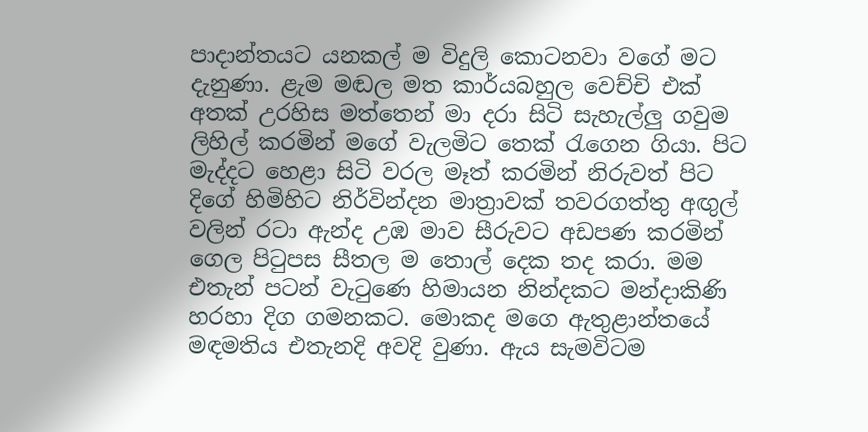පාදාන්තයට යනකල් ම විදුලි කොටනවා වගේ මට දැනුණා. ළැම මඬල මත කාර්යබහුල වෙච්චි එක් අතක් උරහිස මත්තෙන් මා දරා සිටි සැහැල්ලු ගවුම ලිහිල් කරමින් මගේ වැලමිට තෙක් රැගෙන ගියා. පිට මැද්දට හෙළා සිටි වරල මෑත් කරමින් නිරුවත් පිට දිගේ හිමිහිට නිර්වින්දන මාත්‍රාවක් තවරගත්තු අඟුල් වලින් රටා ඇන්ද උඹ මාව සීරුවට අඩපණ කරමින් ගෙල පිටුපස සීතල ම තොල් දෙක තද කරා. මම එතැන් පටන් වැටුණෙ හිමායන නින්දකට මන්දාකිණි හරහා දිග ගමනකට. මොකද මගෙ ඇතුළාන්තයේ මඳමතිය එතැනදි අවදි වුණා. ඇය සැමවිටම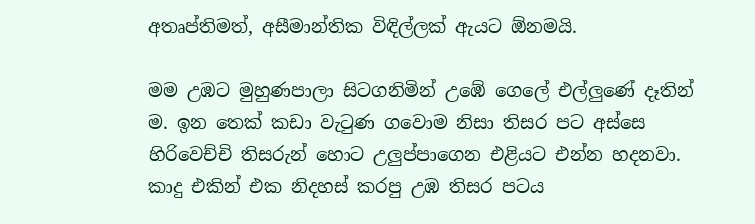අතෘප්තිමත්, අසීමාන්තික විඳිල්ලක් ඇයට ඕනමයි.

මම උඹට මුහුණපාලා සිටගනිමින් උඹේ ගෙලේ එල්ලුණේ දෑතින් ම. ඉන තෙක් කඩා වැටුණ ගවොම නිසා තිසර පට අස්සෙ හිරිවෙච්චි තිසරුන් හොට උලුප්පාගෙන එළියට එන්න හදනවා. කාදු එකින් එක නිදහස් කරපු උඹ තිසර පටය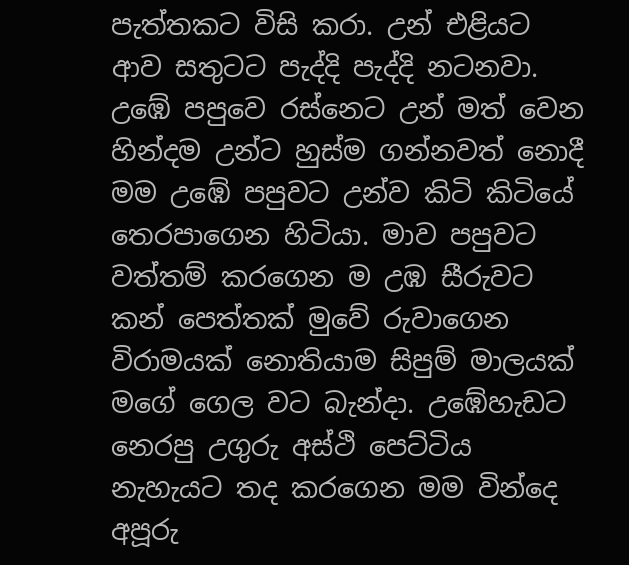පැත්තකට විසි කරා. උන් එළියට ආව සතුටට පැද්දි පැද්දි නටනවා. උඹේ පපුවෙ රස්නෙට උන් මත් වෙන හින්දම උන්ට හුස්ම ගන්නවත් නොදී මම උඹේ පපුවට උන්ව කිටි කිටියේ තෙරපාගෙන හිටියා. මාව පපුවට වත්තම් කරගෙන ම උඹ සීරුවට කන් පෙත්තක් මුවේ රුවාගෙන විරාමයක් නොතියාම සිපුම් මාලයක් මගේ ගෙල වට බැන්දා. උඹේහැඩට නෙරපු උගුරු අස්ථි පෙට්ටිය නැහැයට තද කරගෙන මම වින්දෙ අපූරු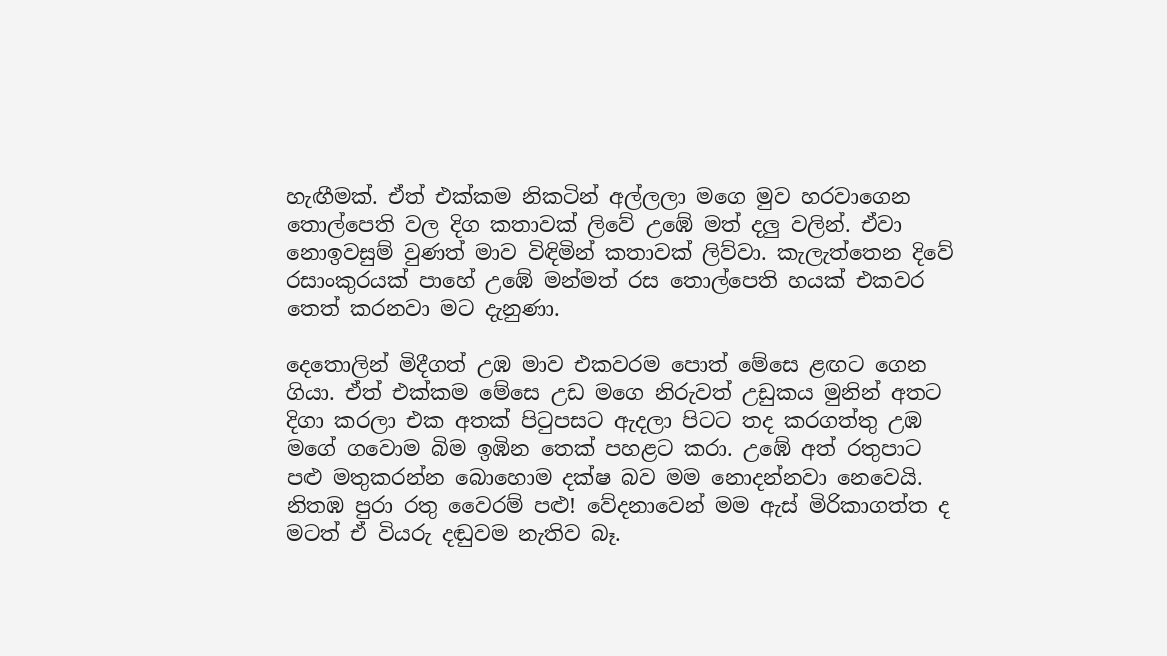හැඟීමක්. ඒත් එක්කම නිකටින් අල්ලලා මගෙ මුව හරවාගෙන තොල්පෙති වල දිග කතාවක් ලිවේ උඹේ මත් දලු වලින්. ඒවා නොඉවසුම් වුණත් මාව විඳිමින් කතාවක් ලිව්වා. කැලැත්තෙන දිවේ රසාංකුරයක් පාහේ උඹේ මන්මත් රස තොල්පෙති හයක් එකවර තෙත් කරනවා මට දැනුණා.

දෙතොලින් මිදීගත් උඹ මාව එකවරම පොත් මේසෙ ළඟට ගෙන ගියා. ඒත් එක්කම මේසෙ උඩ මගෙ නිරුවත් උඩුකය මුනින් අතට දිගා කරලා එක අතක් පිටුපසට ඇදලා පිටට තද කරගත්තු උඹ මගේ ගවොම බිම ඉඹින තෙක් පහළට කරා. උඹේ අත් රතුපාට පළු මතුකරන්න බොහොම දක්ෂ බව මම නොදන්නවා නෙවෙයි. නිතඹ පුරා රතු වෛරම් පළු! වේදනාවෙන් මම ඇස් මිරිකාගත්ත ද මටත් ඒ වියරු දඬුවම නැතිව බෑ.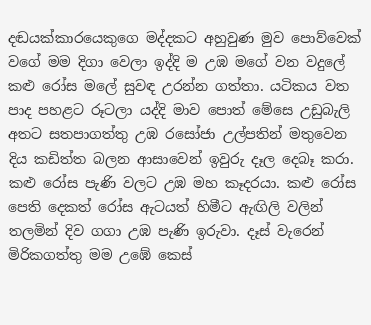දඬයක්කාරයෙකුගෙ මද්දකට අහුවුණ මුව පොව්වෙක් වගේ මම දිගා වෙලා ඉද්දි ම උඹ මගේ වන වදුලේ කළු රෝස මලේ සුවඳ උරන්න ගත්තා. යටිකය වත පාද පහළට රූටලා යද්දි මාව පොත් මේසෙ උඩුබැලි අතට සතපාගත්තු උඹ රසෝජා උල්පතින් මතුවෙන දිය කඩිත්ත බලන ආසාවෙන් ඉවුරු දෑල දෙබෑ කරා. කළු රෝස පැණි වලට උඹ මහ කෑදරයා. කළු රෝස පෙති දෙකත් රෝස ඇටයත් හිමීට ඇඟිලි වලින් තලමින් දිව ගගා උඹ පැණි ඉරුවා. දෑස් වැරෙන් මිරිකගත්තු මම උඹේ කෙස්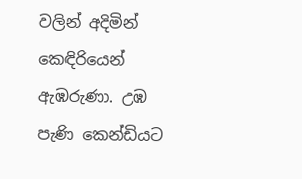වලින් අදිමින් කෙඳිරියෙන් ඇඹරුණා. උඹ පැණි කෙන්ඩියට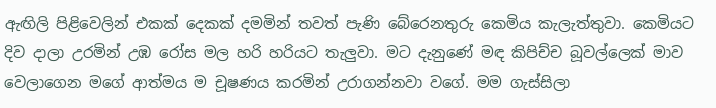ඇඟිලි පිළිවෙලින් එකක් දෙකක් දමමින් තවත් පැණි බේරෙනතුරු කෙමිය කැලැත්තුවා. කෙමියට දිව දාලා උරමින් උඹ රෝස මල හරි හරියට තැලුවා. මට දැනුණේ මඳ කිපිච්ච බූවල්ලෙක් මාව වෙලාගෙන මගේ ආත්මය ම චූෂණය කරමින් උරාගන්නවා වගේ. මම ගැස්සිලා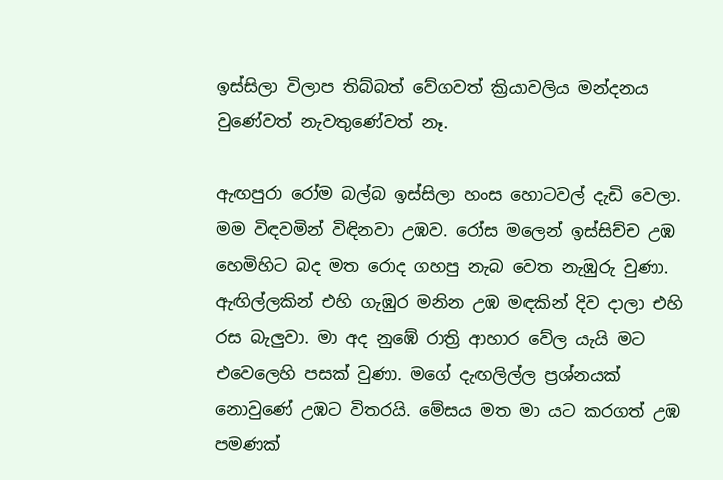ඉස්සිලා විලාප තිබ්බත් වේගවත් ක්‍රියාවලිය මන්දනය වුණේවත් නැවතුණේවත් නෑ.

ඇඟපුරා රෝම බල්බ ඉස්සිලා හංස හොටවල් දැඩි වෙලා. මම විඳවමින් විඳිනවා උඹව. රෝස මලෙන් ඉස්සිච්ච උඹ හෙමිහිට බද මත රොද ගහපු නැබ වෙත නැඹුරු වුණා. ඇඟිල්ලකින් එහි ගැඹුර මනින උඹ මඳකින් දිව දාලා එහි රස බැලුවා. මා අද නුඹේ රාත්‍රි ආහාර වේල යැයි මට එවෙලෙහි පසක් වුණා. මගේ දැඟලිල්ල ප්‍රශ්නයක් නොවුණේ උඹට විතරයි. මේසය මත මා යට කරගත් උඹ පමණක්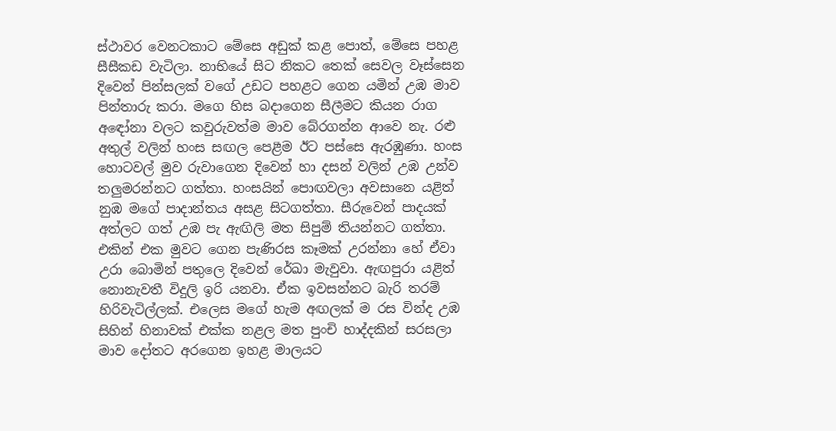ස්ථාවර වෙනටකාට මේසෙ අඩුක් කළ පොත්, මේසෙ පහළ සීසීකඩ වැටිලා. නාභියේ සිට නිකට තෙක් සෙවල වෑස්සෙන දිවෙන් පින්සලක් වගේ උඩට පහළට ගෙන යමින් උඹ මාව පින්තාරු කරා. මගෙ හිස බදාගෙන සීලීමට කියන රාග අඳෝනා වලට කවුරුවත්ම මාව බේරගන්න ආවෙ නැ. රළු අතුල් වලින් හංස සඟල පෙළීම ඊට පස්සෙ ඇරඹුණා. හංස හොටවල් මුව රුවාගෙන දිවෙන් හා දසන් වලින් උඹ උන්ව තලුමරන්නට ගත්තා. හංසයින් පොඟවලා අවසානෙ යළිත් නුඹ මගේ පාදාන්තය අසළ සිටගත්තා. සීරුවෙන් පාදයක් අත්ලට ගත් උඹ පැ ඇඟිලි මත සිපුම් තියන්නට ගත්තා. එකින් එක මුවට ගෙන පැණිරස කෑමක් උරන්නා හේ ඒවා උරා බොමින් පතුලෙ දිවෙන් රේඛා මැවුවා. ඇඟපුරා යළිත් නොනැවතී විදුලි ඉරි යනවා. ඒක ඉවසන්නට බැරි තරම් හිරිවැටිල්ලක්. එලෙස මගේ හැම අඟලක් ම රස වින්ද උඹ සිහින් හිනාවක් එක්ක නළල මත පුංචි හාද්දකින් සරසලා මාව දෝතට අරගෙන ඉහළ මාලයට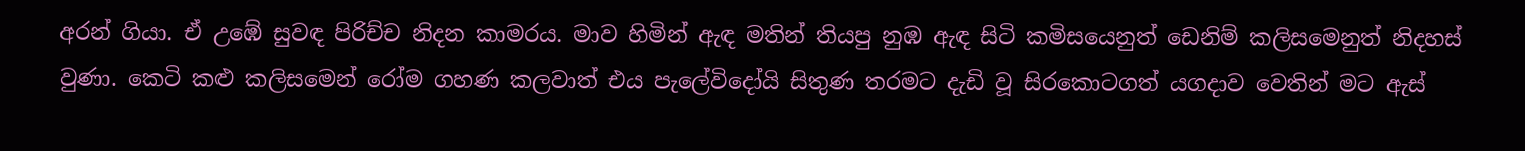අරන් ගියා. ඒ උඹේ සුවඳ පිරිච්ච නිදන කාමරය. මාව හිමින් ඇඳ මතින් තියපු නුඹ ඇඳ සිටි කමිසයෙනුත් ඩෙනිම් කලිසමෙනුත් නිදහස් වුණා. කෙටි කළු කලිසමෙන් රෝම ගහණ කලවාත් එය පැලේවිදෝයි සිතුණ තරමට දැඩි වූ සිරකොටගත් යගදාව වෙතින් මට ඇස්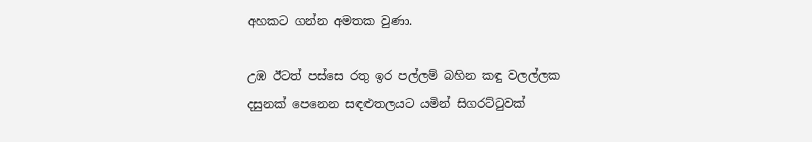අහකට ගන්න අමතක වුණා.

උඹ ඊටත් පස්සෙ රතු ඉර පල්ලම් බහින කඳු වලල්ලක දසුනක් පෙනෙන සඳළුතලයට යමින් සිගරට්ටුවක්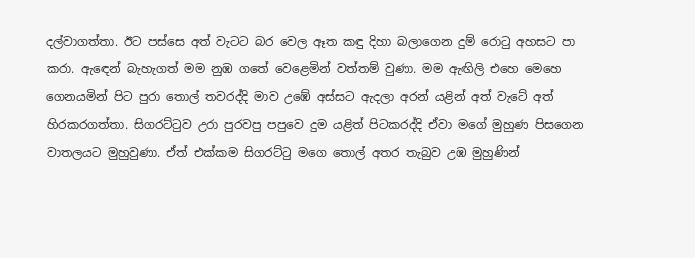දල්වාගත්තා. ඊට පස්සෙ අත් වැටට බර වෙල ඈත කඳු දිහා බලාගෙන දුම් රොටු අහසට පා කරා. ඇඳෙන් බැහැගත් මම නුඹ ගතේ වෙළෙමින් වත්තම් වුණා. මම ඇඟිලි එහෙ මෙහෙ ගෙනයමින් පිට පුරා තොල් තවරද්දි මාව උඹේ අස්සට ඇදලා අරන් යළින් අත් වැටේ අත් හිරකරගත්තා. සිගරට්ටුව උරා පුරවපු පපුවෙ දුම යළිත් පිටකරද්දි ඒවා මගේ මුහුණ පිසගෙන වාතලයට මුහුවුණා. ඒත් එක්කම සිගරට්ටු මගෙ තොල් අතර තැබුව උඹ මුහුණින්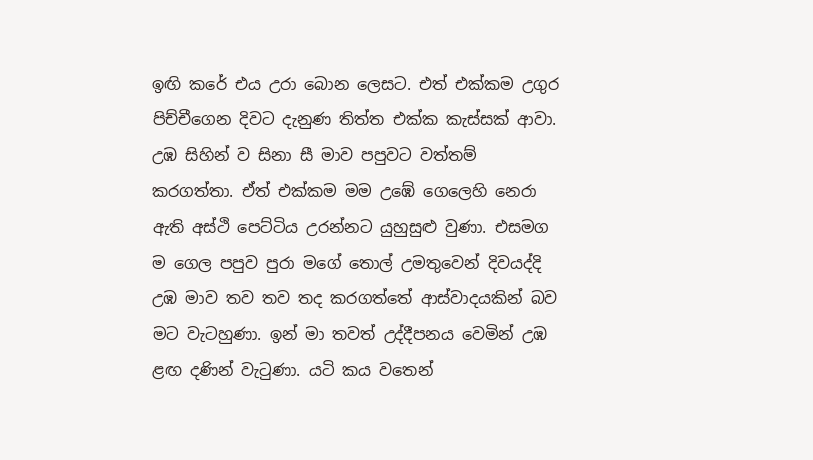ඉඟි කරේ එය උරා බොන ලෙසට. එත් එක්කම උගුර පිච්චීගෙන දිවට දැනුණ තිත්ත එක්ක කැස්සක් ආවා. උඹ සිහින් ව සිනා සී මාව පපුවට වත්තම් කරගත්තා. ඒත් එක්කම මම උඹේ ගෙලෙහි නෙරා ඇති අස්ථි පෙට්ටිය උරන්නට යුහුසුළු වුණා. එසමග ම ගෙල පපුව පුරා මගේ තොල් උමතුවෙන් දිවයද්දි උඹ මාව තව තව තද කරගත්තේ ආස්වාදයකින් බව මට වැටහුණා. ඉන් මා තවත් උද්දීපනය වෙමින් උඹ ළඟ දණින් වැටුණා. යටි කය වතෙන්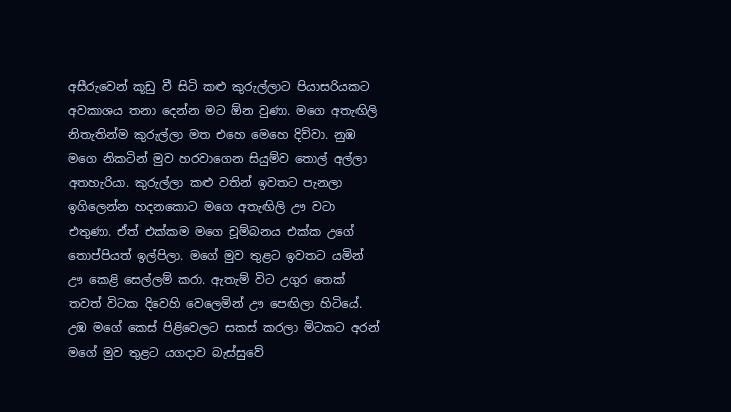අසීරුවෙන් කූඩු වී සිටි කළු කුරුල්ලාට පියාසරියකට අවකාශය තනා දෙන්න මට ඕන වුණා. මගෙ අතැඟිලි නිතැතින්ම කුරුල්ලා මත එහෙ මෙහෙ දිව්වා. නුඹ මගෙ නිකටින් මුව හරවාගෙන සියුම්ව තොල් අල්ලා අතහැරියා. කුරුල්ලා කළු වතින් ඉවතට පැනලා ඉගිලෙන්න හදනකොට මගෙ අතැඟිලි ඌ වටා එතුණා. ඒත් එක්කම මගෙ චූම්බනය එක්ක උගේ තොප්පියත් ඉල්පිලා. මගේ මුව තුළට ඉවතට යමින් ඌ කෙළි සෙල්ලම් කරා. ඇතැම් විට උගුර තෙක් තවත් විටක දිවෙහි වෙලෙමින් ඌ පෙඟිලා හිටියේ. උඹ මගේ කෙස් පිළිවෙලට සකස් කරලා මිටකට අරන් මගේ මුව තුළට යගදාව බැස්සුවේ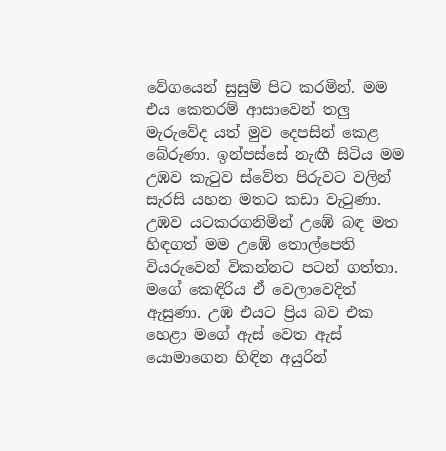වේගයෙන් සුසුම් පිට කරමින්. මම එය කෙතරම් ආසාවෙන් තලු මැරුවේද යත් මුව දෙපසින් කෙළ බේරුණා. ඉන්පස්සේ නැඟී සිටිය මම උඹව කැටුව ස්වේත පිරුවට වලින් සැරසි යහන මතට කඩා වැටුණා. උඹව යටකරගනිමින් උඹේ බඳ මත හිඳගත් මම උඹේ තොල්පෙති වියරුවෙන් විකන්නට පටන් ගත්තා. මගේ කෙඳිරිය ඒ වෙලාවෙදිත් ඇසුණා. උඹ එයට ප්‍රිය බව එක හෙළා මගේ ඇස් වෙත ඇස් යොමාගෙන හිඳින අයුරින්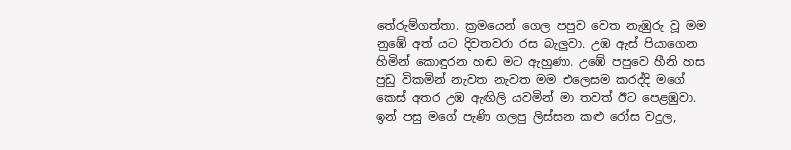තේරුම්ගත්තා. ක්‍රමයෙන් ගෙල පපුව වෙත නැඹුරු වූ මම නුඹේ අත් යට දිවතවරා රස බැලුවා. උඹ ඇස් පියාගෙන හිමින් කොඳුරන හඬ මට ඇහුණා. උඹේ පපුවෙ හීනි හස පුඩු විකමින් නැවත නැවත මම එලෙසම කරද්දි මගේ කෙස් අතර උඹ ඇඟිලි යවමින් මා තවත් ඊට පෙළඹුවා. ඉන් පසු මගේ පැණි ගලපු ලිස්සන කළු රෝස වදුල,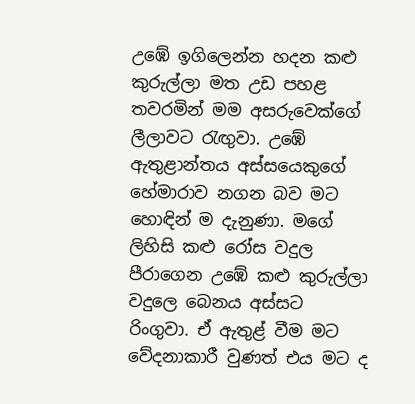උඹේ ඉගිලෙන්න හදන කළු කුරුල්ලා මත උඩ පහළ තවරමින් මම අසරුවෙක්ගේ ලීලාවට රැඟුවා. උඹේ ඇතුළාන්තය අස්සයෙකුගේ හේමාරාව නගන බව මට හොඳින් ම දැනුණා. මගේ ලිහිසි කළු රෝස වදුල පීරාගෙන උඹේ කළු කුරුල්ලා වදුලෙ බෙනය අස්සට රිංගුවා. ඒ ඇතුළ් වීම මට වේදනාකාරී වුණත් එය මට ද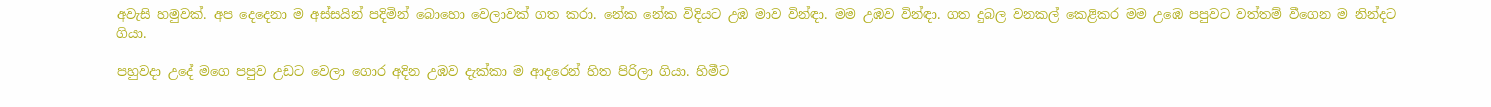අවැසි හමුවක්. අප දෙදෙනා ම අස්සයින් පදිමින් බොහො වෙලාවක් ගත කරා. නේක නේක විදියට උඹ මාව වින්ඳා. මම උඹව වින්ඳා. ගත දුබල වනකල් කෙළිකර මම උඹෙ පපුවට වත්තම් වීගෙන ම නින්දට ගියා.

පහුවදා උදේ මගෙ පපුව උඩට වෙලා ගොර අදින උඹව දැක්කා ම ආදරෙන් හිත පිරිලා ගියා. හිමීට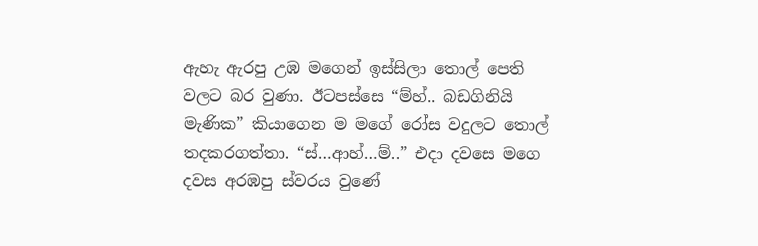ඇහැ ඇරපු උඹ මගෙන් ඉස්සිලා තොල් පෙති වලට බර වුණා. ඊටපස්සෙ “ම්හ්.. බඩගිනියි මැණික” කියාගෙන ම මගේ රෝස වදුලට තොල් තදකරගත්තා. “ස්…ආහ්…ම්..” එදා දවසෙ මගෙ දවස අරඹපු ස්වරය වුණේ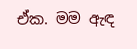ඒක. මම ඇඳ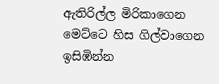ඇතිරිල්ල මිරිකාගෙන මෙට්ටෙ හිස ගිල්වාගෙන ඉසිඹින්න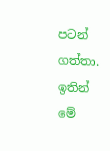පටන් ගත්තා. ඉතින් මේ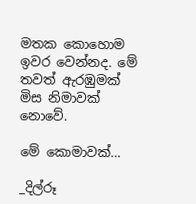මතක කොහොම ඉවර වෙන්නද. මේ තවත් ඇරඹුමක් මිස නිමාවක් නොවේ.

මේ කොමාවක්…

_දිල්රූ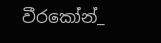වීරකෝන්_